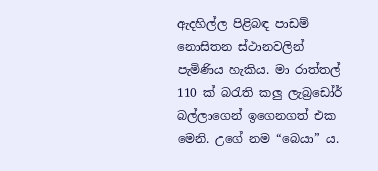ඇදහිල්ල පිළිබඳ පාඩම් නොසිතන ස්ථානවලින් පැමිණිය හැකිය. මා රාත්තල් 110 ක් බරැති කලු ලැබ්‍රඩෝර් බල්ලාගෙන් ඉගෙනගත් එක මෙනි. උගේ නම “බෙයා” ය.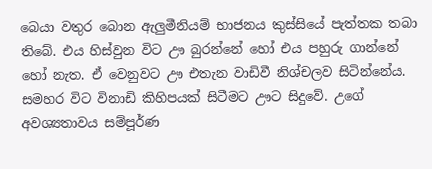බෙයා වතුර බොන ඇලුමීනියම් භාජනය කුස්සියේ පැත්තක තබා තිබේ. එය හිස්වුන විට ඌ බුරන්නේ හෝ එය පහුරු ගාන්නේ හෝ නැත. ඒ වෙනුවට ඌ එතැන වාඩිවී නිශ්චලව සිටින්නේය. සමහර විට විනාඩි කිහිපයක් සිටීමට ඌට සිදුවේ. උගේ අවශ්‍යතාවය සම්පූර්ණ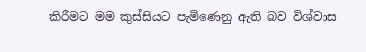කිරීමට මම කුස්සියට පැමිණෙනු ඇති බව විශ්වාස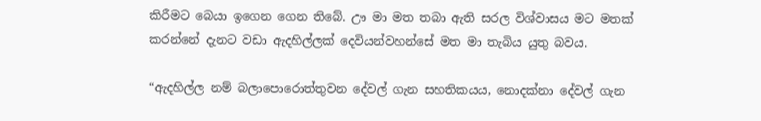කිරීමට බෙයා ඉගෙන ගෙන තිබේ. ඌ මා මත තබා ඇති සරල විශ්වාසය මට මතක් කරන්නේ දැනට වඩා ඇදහිල්ලක් දෙවියන්වහන්සේ මත මා තැබිය යුතු බවය.

“ඇදහිල්ල නම් බලාපොරොත්තුවන දේවල් ගැන සහතිකයය, නොදක්නා දේවල් ගැන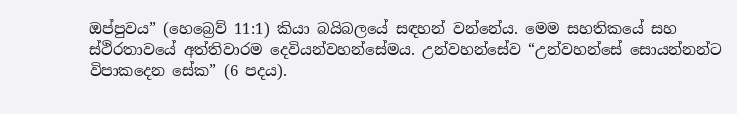ඔප්පුවය” (හෙබ්‍රෙව් 11:1) කියා බයිබලයේ සඳහන් වන්නේය. මෙම සහතිකයේ සහ ස්ථිරතාවයේ අත්තිවාරම දෙවියන්වහන්සේමය. උන්වහන්සේව “උන්වහන්සේ සොයන්නන්ට විපාකදෙන සේක” (6 පදය).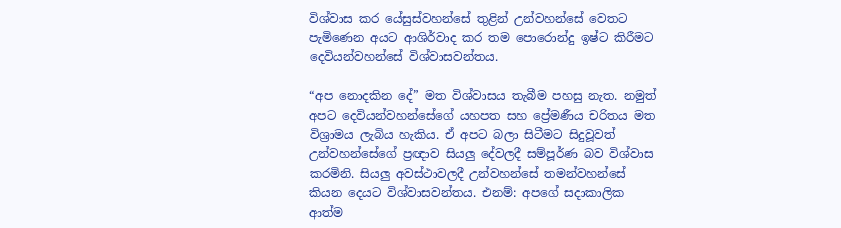විශ්වාස කර යේසුස්වහන්සේ තුළින් උන්වහන්සේ වෙතට පැමිණෙන අයට ආශිර්වාද කර තම පොරොන්දු ඉෂ්ට කිරීමට දෙවියන්වහන්සේ විශ්වාසවන්තය.

“අප නොදකින දේ” මත විශ්වාසය තැබීම පහසු නැත. නමුත් අපට දෙවියන්වහන්සේගේ යහපත සහ ප්‍රේමණීය චරිතය මත විශ්‍රාමය ලැබිය හැකිය. ඒ අපට බලා සිටීමට සිදුවූවත් උන්වහන්සේගේ ප්‍රඥාව සියලු දේවලදී සම්පූර්ණ බව විශ්වාස කරමිනි. සියලු අවස්ථාවලදී උන්වහන්සේ තමන්වහන්සේ කියන දෙයට විශ්වාසවන්තය. එනම්: අපගේ සදාකාලික ආත්ම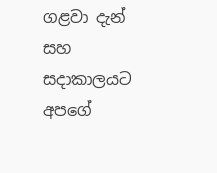ගළවා දැන් සහ සදාකාලයට අපගේ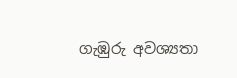ගැඹුරු අවශ්‍යතා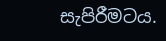සැපිරීමටය.